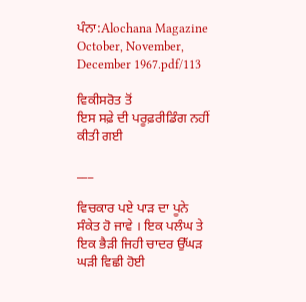ਪੰਨਾ:Alochana Magazine October, November, December 1967.pdf/113

ਵਿਕੀਸਰੋਤ ਤੋਂ
ਇਸ ਸਫ਼ੇ ਦੀ ਪਰੂਫ਼ਰੀਡਿੰਗ ਨਹੀਂ ਕੀਤੀ ਗਈ

___

ਵਿਚਕਾਰ ਪਏ ਪਾੜ ਦਾ ਪੂਨੇ ਸੰਕੇਤ ਹੋ ਜਾਵੇ । ਇਕ ਪਲੰਘ ਤੇ ਇਕ ਭੈੜੀ ਜਿਹੀ ਚਾਦਰ ਉੱਘੜ ਘੜੀ ਵਿਛੀ ਹੋਈ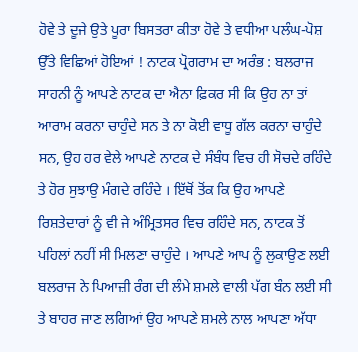ਹੋਵੇ ਤੇ ਦੂਜੇ ਉਤੇ ਪੂਰਾ ਬਿਸਤਰਾ ਕੀਤਾ ਹੋਵੇ ਤੇ ਵਧੀਆ ਪਲੰਘ-ਪੋਸ਼ ਉੱਤੇ ਵਿਛਿਆਂ ਹੋਇਆਂ ! ਨਾਟਕ ਪ੍ਰੋਗਰਾਮ ਦਾ ਅਰੰਭ : ਬਲਰਾਜ ਸਾਹਨੀ ਨੂੰ ਆਪਣੇ ਨਾਟਕ ਦਾ ਐਨਾ ਫ਼ਿਕਰ ਸੀ ਕਿ ਉਹ ਨਾ ਤਾਂ ਆਰਾਮ ਕਰਨਾ ਚਾਹੁੰਦੇ ਸਨ ਤੇ ਨਾ ਕੋਈ ਵਾਧੂ ਗੱਲ ਕਰਨਾ ਚਾਹੁੰਦੇ ਸਨ, ਉਹ ਹਰ ਵੇਲੇ ਆਪਣੇ ਨਾਟਕ ਦੇ ਸੰਬੰਧ ਵਿਚ ਹੀ ਸੋਚਦੇ ਰਹਿੰਦੇ ਤੇ ਹੋਰ ਸੁਝਾਉ ਮੰਗਦੇ ਰਹਿੰਦੇ । ਇੱਥੋਂ ਤੋਂਕ ਕਿ ਉਹ ਆਪਣੇ ਰਿਸ਼ਤੇਦਾਰਾਂ ਨੂੰ ਵੀ ਜੇ ਅੰਮ੍ਰਿਤਸਰ ਵਿਚ ਰਹਿੰਦੇ ਸਨ, ਨਾਟਕ ਤੋਂ ਪਹਿਲਾਂ ਨਹੀਂ ਸੀ ਮਿਲਣਾ ਚਾਹੁੰਦੇ । ਆਪਣੇ ਆਪ ਨੂੰ ਲੁਕਾਉਣ ਲਈ ਬਲਰਾਜ ਨੇ ਪਿਆਜ਼ੀ ਰੰਗ ਦੀ ਲੰਮੇ ਸ਼ਮਲੇ ਵਾਲੀ ਪੱਗ ਬੰਨ ਲਈ ਸੀ ਤੇ ਬਾਹਰ ਜਾਣ ਲਗਿਆਂ ਉਹ ਆਪਣੇ ਸ਼ਮਲੇ ਨਾਲ ਆਪਣਾ ਅੱਧਾ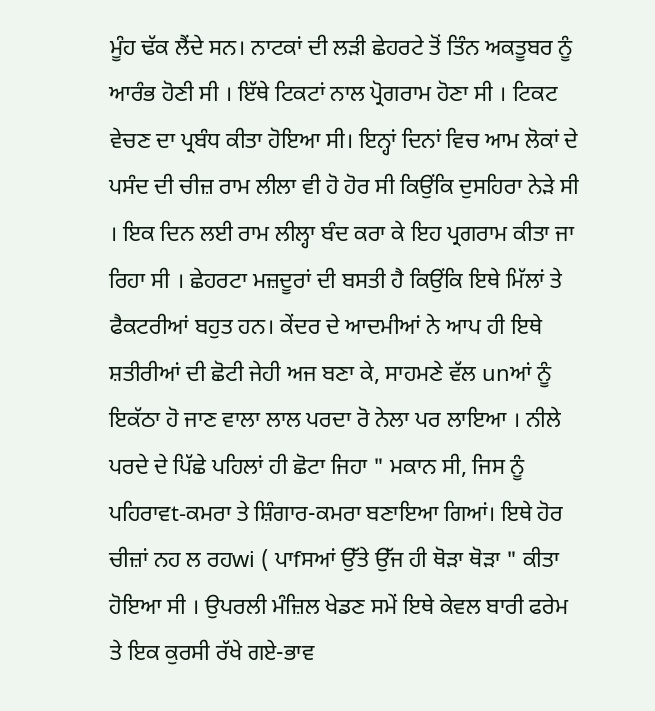ਮੂੰਹ ਢੱਕ ਲੈਂਦੇ ਸਨ। ਨਾਟਕਾਂ ਦੀ ਲੜੀ ਛੇਹਰਟੇ ਤੋਂ ਤਿੰਨ ਅਕਤੂਬਰ ਨੂੰ ਆਰੰਭ ਹੋਣੀ ਸੀ । ਇੱਥੇ ਟਿਕਟਾਂ ਨਾਲ ਪ੍ਰੋਗਰਾਮ ਹੋਣਾ ਸੀ । ਟਿਕਟ ਵੇਚਣ ਦਾ ਪ੍ਰਬੰਧ ਕੀਤਾ ਹੋਇਆ ਸੀ। ਇਨ੍ਹਾਂ ਦਿਨਾਂ ਵਿਚ ਆਮ ਲੋਕਾਂ ਦੇ ਪਸੰਦ ਦੀ ਚੀਜ਼ ਰਾਮ ਲੀਲਾ ਵੀ ਹੋ ਹੋਰ ਸੀ ਕਿਉਂਕਿ ਦੁਸਹਿਰਾ ਨੇੜੇ ਸੀ । ਇਕ ਦਿਨ ਲਈ ਰਾਮ ਲੀਲ੍ਹਾ ਬੰਦ ਕਰਾ ਕੇ ਇਹ ਪ੍ਰਗਰਾਮ ਕੀਤਾ ਜਾ ਰਿਹਾ ਸੀ । ਛੇਹਰਟਾ ਮਜ਼ਦੂਰਾਂ ਦੀ ਬਸਤੀ ਹੈ ਕਿਉਂਕਿ ਇਥੇ ਮਿੱਲਾਂ ਤੇ ਫੈਕਟਰੀਆਂ ਬਹੁਤ ਹਨ। ਕੇਂਦਰ ਦੇ ਆਦਮੀਆਂ ਨੇ ਆਪ ਹੀ ਇਥੇ ਸ਼ਤੀਰੀਆਂ ਦੀ ਛੋਟੀ ਜੇਹੀ ਅਜ ਬਣਾ ਕੇ, ਸਾਹਮਣੇ ਵੱਲ unਆਂ ਨੂੰ ਇਕੱਠਾ ਹੋ ਜਾਣ ਵਾਲਾ ਲਾਲ ਪਰਦਾ ਰੋ ਨੇਲਾ ਪਰ ਲਾਇਆ । ਨੀਲੇ ਪਰਦੇ ਦੇ ਪਿੱਛੇ ਪਹਿਲਾਂ ਹੀ ਛੋਟਾ ਜਿਹਾ " ਮਕਾਨ ਸੀ, ਜਿਸ ਨੂੰ ਪਹਿਰਾਵt-ਕਮਰਾ ਤੇ ਸ਼ਿੰਗਾਰ-ਕਮਰਾ ਬਣਾਇਆ ਗਿਆਂ। ਇਥੇ ਹੋਰ ਚੀਜ਼ਾਂ ਨਹ ਲ ਰਹwi ( ਪਾfਸਆਂ ਉੱਤੇ ਉੱਜ ਹੀ ਥੋੜਾ ਥੋੜਾ " ਕੀਤਾ ਹੋਇਆ ਸੀ । ਉਪਰਲੀ ਮੰਜ਼ਿਲ ਖੇਡਣ ਸਮੇਂ ਇਥੇ ਕੇਵਲ ਬਾਰੀ ਫਰੇਮ ਤੇ ਇਕ ਕੁਰਸੀ ਰੱਖੇ ਗਏ-ਭਾਵ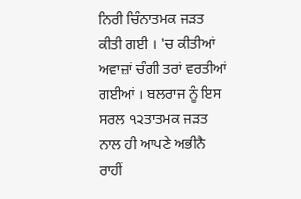ਨਿਰੀ ਚਿੰਨਾਤਮਕ ਜੜਤ ਕੀਤੀ ਗਈ । 'ਚ ਕੀਤੀਆਂ ਅਵਾਜ਼ਾਂ ਚੰਗੀ ਤਰਾਂ ਵਰਤੀਆਂ ਗਈਆਂ । ਬਲਰਾਜ ਨੂੰ ਇਸ ਸਰਲ ੧੨ਤਾਤਮਕ ਜੜਤ ਨਾਲ ਹੀ ਆਪਣੇ ਅਭੀਨੈ ਰਾਹੀਂ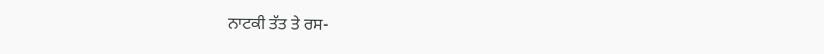ਨਾਟਕੀ ਤੱਤ ਤੇ ਰਸ-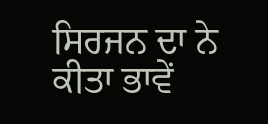ਸਿਰਜਨ ਦਾ ਨੇ ਕੀਤਾ ਭਾਵੇਂ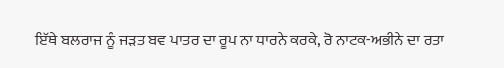ਇੱਥੇ ਬਲਰਾਜ ਨੂੰ ਜੜਤ ਬਵ ਪਾਤਰ ਦਾ ਰੂਪ ਨਾ ਧਾਰਨੇ ਕਰਕੇ, ਰੋ ਨਾਟਕ-ਅਭੀਨੇ ਦਾ ਰਤਾ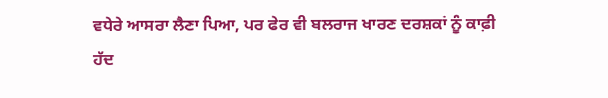ਵਧੇਰੇ ਆਸਰਾ ਲੈਣਾ ਪਿਆ, ਪਰ ਫੇਰ ਵੀ ਬਲਰਾਜ ਖਾਰਣ ਦਰਸ਼ਕਾਂ ਨੂੰ ਕਾਫ਼ੀ ਹੱਦ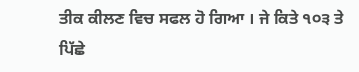ਤੀਕ ਕੀਲਣ ਵਿਚ ਸਫਲ ਹੋ ਗਿਆ । ਜੇ ਕਿਤੇ ੧੦੩ ਤੇ ਪਿੱਛੇ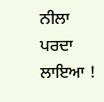ਨੀਲਾ ਪਰਦਾ ਲਾਇਆ !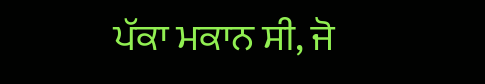ਪੱਕਾ ਮਕਾਨ ਸੀ, ਜੋ